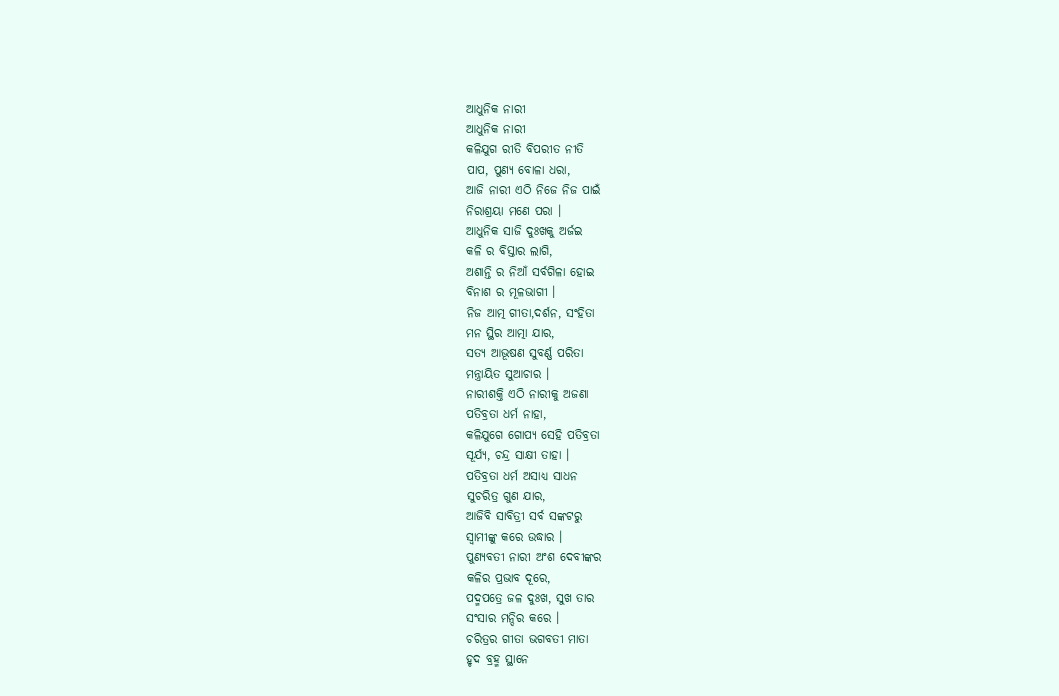ଆଧୁନିକ ନାରୀ
ଆଧୁନିକ ନାରୀ
କଳିଯୁଗ ରୀତି ବିପରୀତ ନୀତି
ପାପ, ପୁଣ୍ୟ ବୋଳା ଧରା,
ଆଜି ନାରୀ ଏଠି ନିଜେ ନିଜ ପାଇଁ
ନିରାଶ୍ରୟା ମଣେ ପରା ।
ଆଧୁନିକ ସାଜି ଦୁଃଖକୁ ଅର୍ଜଇ
କଳି ର ବିସ୍ତାର ଲାଗି,
ଅଶାନ୍ତି ର ନିଆଁ ସର୍ବଗିଳା ହୋଇ
ବିନାଶ ର ମୂଳଭାଗୀ ।
ନିଜ ଆତ୍ମ ଗୀତା,ଦର୍ଶନ, ସଂହିତା
ମନ ସ୍ଥିର ଆତ୍ମା ଯାର,
ସତ୍ୟ ଆଭୂଷଣ ସୁବର୍ଣ୍ଣ ପରିତା
ମନ୍ତ୍ରାୟିତ ସୁଆଚାର ।
ନାରୀଶକ୍ତି ଏଠି ନାରୀକୁ ଅଜଣା
ପତିବ୍ରତା ଧର୍ମ ନାହା,
କଳିଯୁଗେ ଗୋପ୍ୟ ସେହି ପତିବ୍ରତା
ସୂର୍ଯ୍ୟ, ଚନ୍ଦ୍ର ସାକ୍ଷୀ ତାହା ।
ପତିବ୍ରତା ଧର୍ମ ଅସାଧ୍ୟ ସାଧନ
ସୁଚରିତ୍ର ଗୁଣ ଯାର,
ଆଜିବି ସାବିତ୍ରୀ ସର୍ବ ସଙ୍କଟରୁ
ସ୍ୱାମୀଙ୍କୁ କରେ ଉଦ୍ଧାର ।
ପୁଣ୍ୟବତୀ ନାରୀ ଅଂଶ ଦେବୀଙ୍କର
କଳିର ପ୍ରଭାବ ଦୂରେ,
ପଦ୍ମପତ୍ରେ ଜଳ ଦୁଃଖ, ସୁଖ ତାର
ସଂସାର ମନ୍ଦିର କରେ ।
ଚରିତ୍ରର ଗୀତା ଭଗବତୀ ମାତା
ହୃଦ ବ୍ରହ୍ମ ସ୍ଥାନେ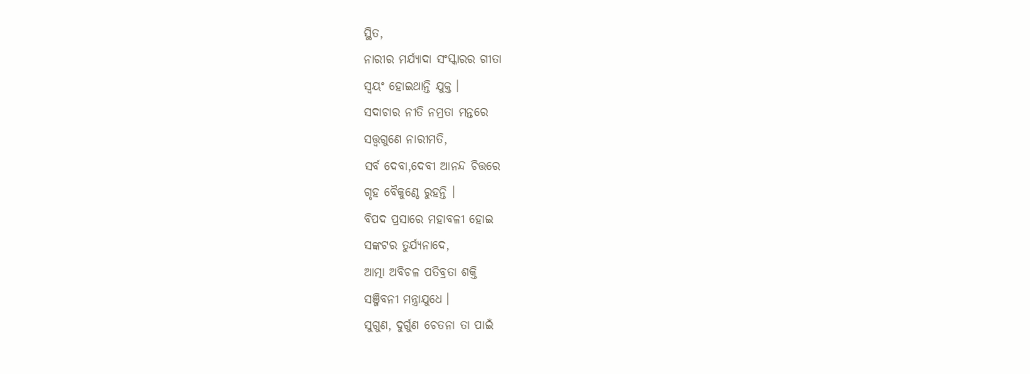ସ୍ଥିତ,
ନାରୀର ମର୍ଯ୍ୟାଦା ସଂସ୍କାରର ଗୀତା
ସ୍ୱୟଂ ହୋଇଥାନ୍ତି ଯୁକ୍ତ ।
ସଦାଚାର ନୀତି ନମ୍ରତା ମନ୍ତରେ
ସତ୍ତ୍ୱଗୁଣେ ନାରୀମତି,
ସର୍ବ ଦେବା,ଦେବୀ ଆନନ୍ଦ ଚିତ୍ତରେ
ଗୃହ ବୈକୁଣ୍ଠେ ରୁହନ୍ତି ।
ବିପଦ ପ୍ରସାରେ ମହାବଳୀ ହୋଇ
ସଙ୍କଟର ତୁର୍ଯ୍ୟନାଦେ,
ଆତ୍ମା ଅବିଚଳ ପତିବ୍ରତା ଶକ୍ତି
ସଞ୍ଜିବନୀ ମନ୍ତ୍ରାଯୁଧେ ।
ସୁଗୁଣ, ଦୁର୍ଗୁଣ ଚେତନା ତା ପାଇଁ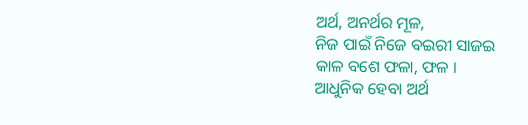ଅର୍ଥ, ଅନର୍ଥର ମୂଳ,
ନିଜ ପାଇଁ ନିଜେ ବଇରୀ ସାଜଇ
କାଳ ବଶେ ଫଳା, ଫଳ ।
ଆଧୁନିକ ହେବା ଅର୍ଥ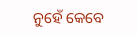ନୁହେଁ କେବେ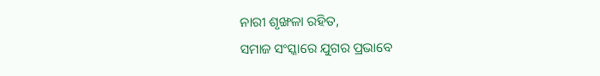ନାରୀ ଶୃଙ୍ଖଳା ରହିତ,
ସମାଜ ସଂସ୍କାରେ ଯୁଗର ପ୍ରଭାବେ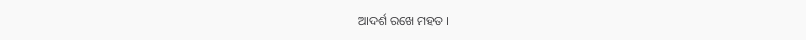ଆଦର୍ଶ ରଖେ ମହତ ।